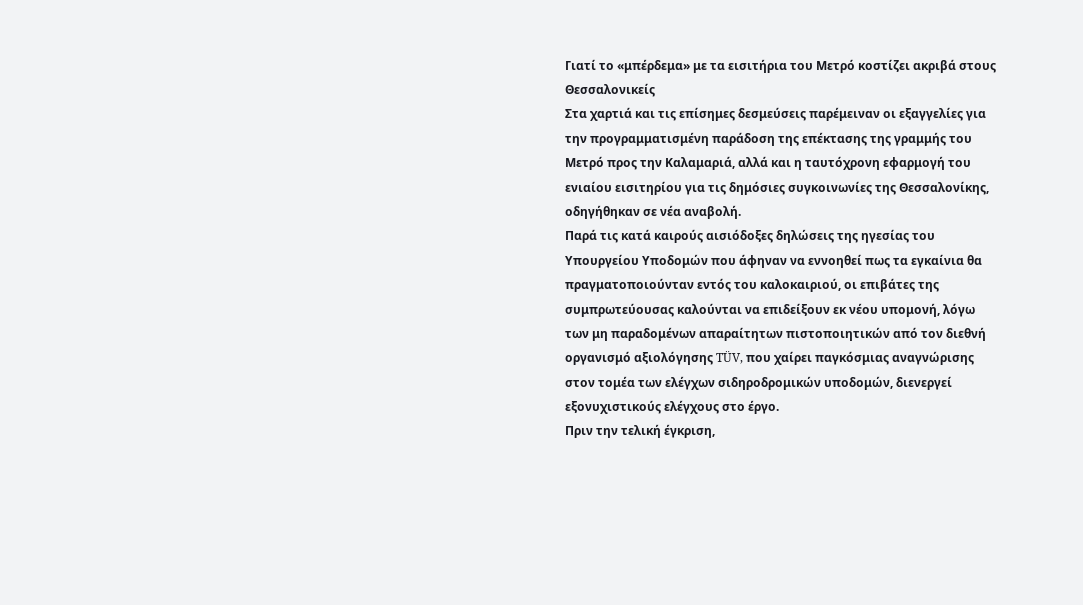Γιατί το «μπέρδεμα» με τα εισιτήρια του Μετρό κοστίζει ακριβά στους Θεσσαλονικείς
Στα χαρτιά και τις επίσημες δεσμεύσεις παρέμειναν οι εξαγγελίες για την προγραμματισμένη παράδοση της επέκτασης της γραμμής του Μετρό προς την Καλαμαριά, αλλά και η ταυτόχρονη εφαρμογή του ενιαίου εισιτηρίου για τις δημόσιες συγκοινωνίες της Θεσσαλονίκης, οδηγήθηκαν σε νέα αναβολή.
Παρά τις κατά καιρούς αισιόδοξες δηλώσεις της ηγεσίας του Υπουργείου Υποδομών που άφηναν να εννοηθεί πως τα εγκαίνια θα πραγματοποιούνταν εντός του καλοκαιριού, οι επιβάτες της συμπρωτεύουσας καλούνται να επιδείξουν εκ νέου υπομονή, λόγω των μη παραδομένων απαραίτητων πιστοποιητικών από τον διεθνή οργανισμό αξιολόγησης TÜV, που χαίρει παγκόσμιας αναγνώρισης στον τομέα των ελέγχων σιδηροδρομικών υποδομών, διενεργεί εξονυχιστικούς ελέγχους στο έργο.
Πριν την τελική έγκριση,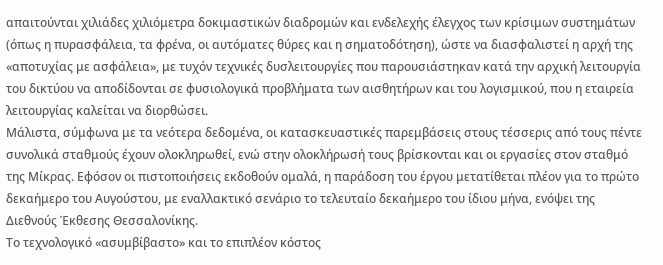απαιτούνται χιλιάδες χιλιόμετρα δοκιμαστικών διαδρομών και ενδελεχής έλεγχος των κρίσιμων συστημάτων (όπως η πυρασφάλεια, τα φρένα, οι αυτόματες θύρες και η σηματοδότηση), ώστε να διασφαλιστεί η αρχή της «αποτυχίας με ασφάλεια», με τυχόν τεχνικές δυσλειτουργίες που παρουσιάστηκαν κατά την αρχική λειτουργία του δικτύου να αποδίδονται σε φυσιολογικά προβλήματα των αισθητήρων και του λογισμικού, που η εταιρεία λειτουργίας καλείται να διορθώσει.
Μάλιστα, σύμφωνα με τα νεότερα δεδομένα, οι κατασκευαστικές παρεμβάσεις στους τέσσερις από τους πέντε συνολικά σταθμούς έχουν ολοκληρωθεί, ενώ στην ολοκλήρωσή τους βρίσκονται και οι εργασίες στον σταθμό της Μίκρας. Εφόσον οι πιστοποιήσεις εκδοθούν ομαλά, η παράδοση του έργου μετατίθεται πλέον για το πρώτο δεκαήμερο του Αυγούστου, με εναλλακτικό σενάριο το τελευταίο δεκαήμερο του ίδιου μήνα, ενόψει της Διεθνούς Έκθεσης Θεσσαλονίκης.
Το τεχνολογικό «ασυμβίβαστο» και το επιπλέον κόστος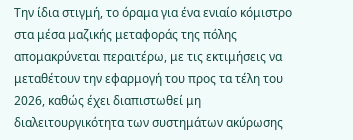Την ίδια στιγμή, το όραμα για ένα ενιαίο κόμιστρο στα μέσα μαζικής μεταφοράς της πόλης απομακρύνεται περαιτέρω, με τις εκτιμήσεις να μεταθέτουν την εφαρμογή του προς τα τέλη του 2026, καθώς έχει διαπιστωθεί μη διαλειτουργικότητα των συστημάτων ακύρωσης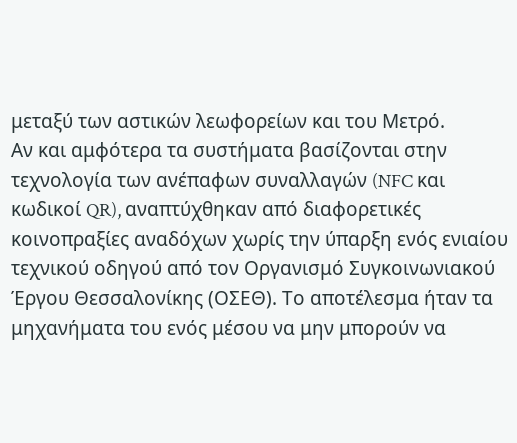μεταξύ των αστικών λεωφορείων και του Μετρό.
Αν και αμφότερα τα συστήματα βασίζονται στην τεχνολογία των ανέπαφων συναλλαγών (NFC και κωδικοί QR), αναπτύχθηκαν από διαφορετικές κοινοπραξίες αναδόχων χωρίς την ύπαρξη ενός ενιαίου τεχνικού οδηγού από τον Οργανισμό Συγκοινωνιακού Έργου Θεσσαλονίκης (ΟΣΕΘ). Το αποτέλεσμα ήταν τα μηχανήματα του ενός μέσου να μην μπορούν να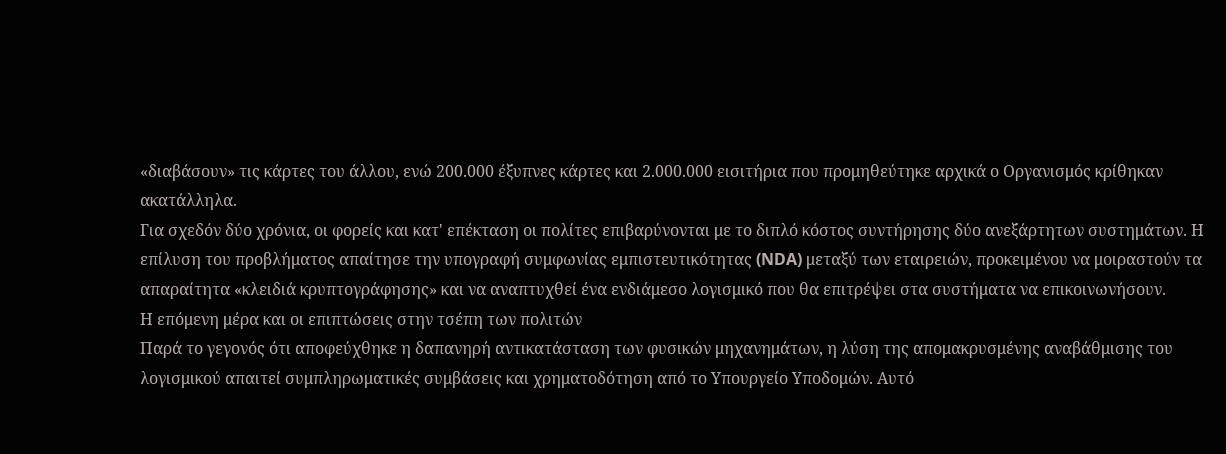«διαβάσουν» τις κάρτες του άλλου, ενώ 200.000 έξυπνες κάρτες και 2.000.000 εισιτήρια που προμηθεύτηκε αρχικά ο Οργανισμός κρίθηκαν ακατάλληλα.
Για σχεδόν δύο χρόνια, οι φορείς και κατ' επέκταση οι πολίτες επιβαρύνονται με το διπλό κόστος συντήρησης δύο ανεξάρτητων συστημάτων. Η επίλυση του προβλήματος απαίτησε την υπογραφή συμφωνίας εμπιστευτικότητας (NDA) μεταξύ των εταιρειών, προκειμένου να μοιραστούν τα απαραίτητα «κλειδιά κρυπτογράφησης» και να αναπτυχθεί ένα ενδιάμεσο λογισμικό που θα επιτρέψει στα συστήματα να επικοινωνήσουν.
Η επόμενη μέρα και οι επιπτώσεις στην τσέπη των πολιτών
Παρά το γεγονός ότι αποφεύχθηκε η δαπανηρή αντικατάσταση των φυσικών μηχανημάτων, η λύση της απομακρυσμένης αναβάθμισης του λογισμικού απαιτεί συμπληρωματικές συμβάσεις και χρηματοδότηση από το Υπουργείο Υποδομών. Αυτό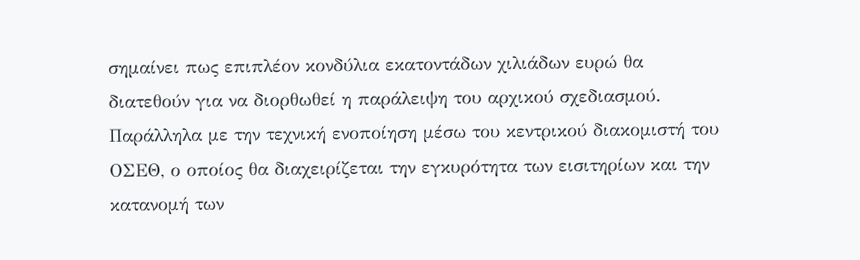σημαίνει πως επιπλέον κονδύλια εκατοντάδων χιλιάδων ευρώ θα διατεθούν για να διορθωθεί η παράλειψη του αρχικού σχεδιασμού.
Παράλληλα με την τεχνική ενοποίηση μέσω του κεντρικού διακομιστή του ΟΣΕΘ, ο οποίος θα διαχειρίζεται την εγκυρότητα των εισιτηρίων και την κατανομή των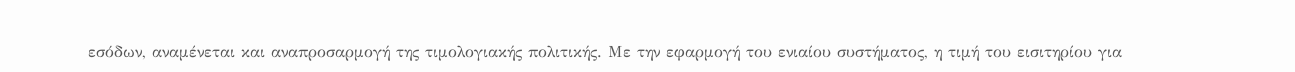εσόδων, αναμένεται και αναπροσαρμογή της τιμολογιακής πολιτικής. Με την εφαρμογή του ενιαίου συστήματος, η τιμή του εισιτηρίου για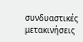συνδυαστικές μετακινήσεις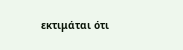εκτιμάται ότι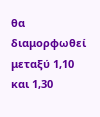θα διαμορφωθεί μεταξύ 1,10 και 1,30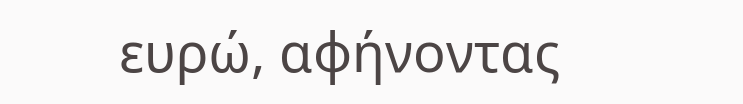ευρώ, αφήνοντας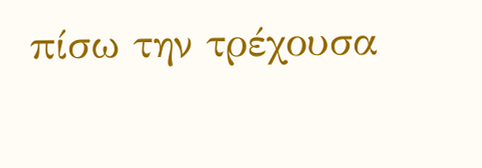πίσω την τρέχουσα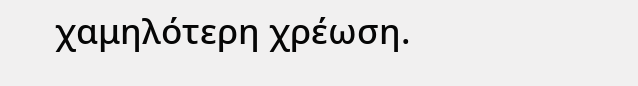χαμηλότερη χρέωση.